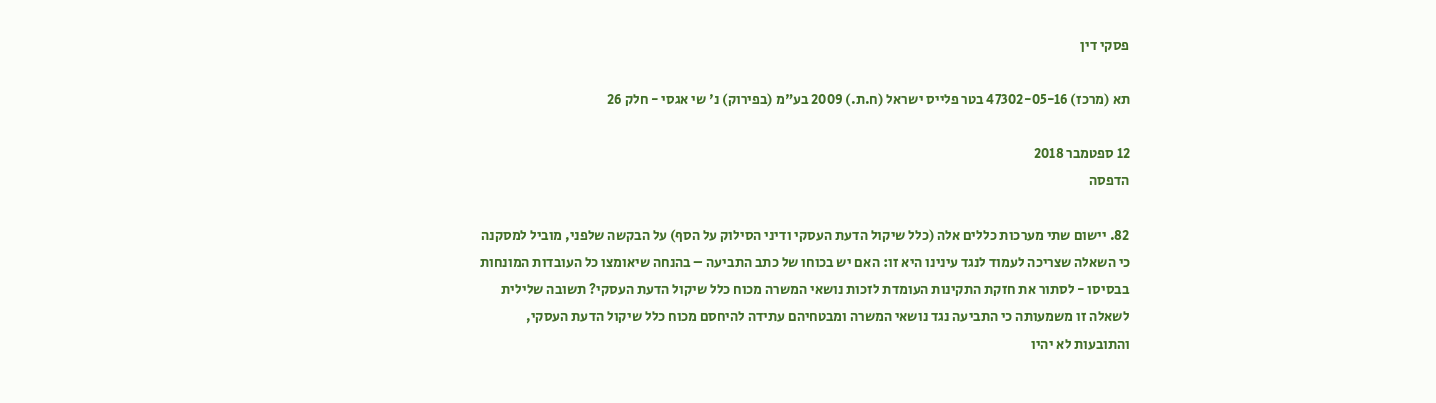פסקי דין

תא (מרכז) 47302-05-16 בטר פלייס ישראל (ח.ת.) 2009 בע"מ (בפירוק) נ' שי אגסי - חלק 26

12 ספטמבר 2018
הדפסה

82. יישום שתי מערכות כללים אלה (כלל שיקול הדעת העסקי ודיני הסילוק על הסף) על הבקשה שלפני, מוביל למסקנה כי השאלה שצריכה לעמוד לנגד עינינו היא זו: האם יש בכוחו של כתב התביעה – בהנחה שיאומצו כל העובדות המונחות בבסיסו - לסתור את חזקת התקינות העומדת לזכות נושאי המשרה מכוח כלל שיקול הדעת העסקי? תשובה שלילית לשאלה זו משמעותה כי התביעה נגד נושאי המשרה ומבטחיהם עתידה להיחסם מכוח כלל שיקול הדעת העסקי, והתובעות לא יהיו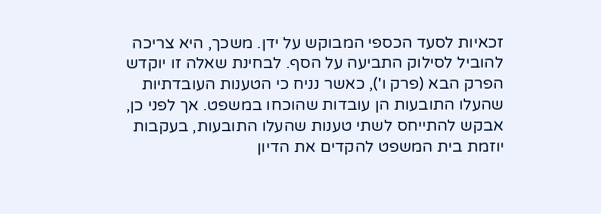זכאיות לסעד הכספי המבוקש על ידן. משכך, היא צריכה להוביל לסילוק התביעה על הסף. לבחינת שאלה זו יוקדש הפרק הבא (פרק ו'), כאשר נניח כי הטענות העובדתיות שהעלו התובעות הן עובדות שהוכחו במשפט. אך לפני כן, אבקש להתייחס לשתי טענות שהעלו התובעות, בעקבות יוזמת בית המשפט להקדים את הדיון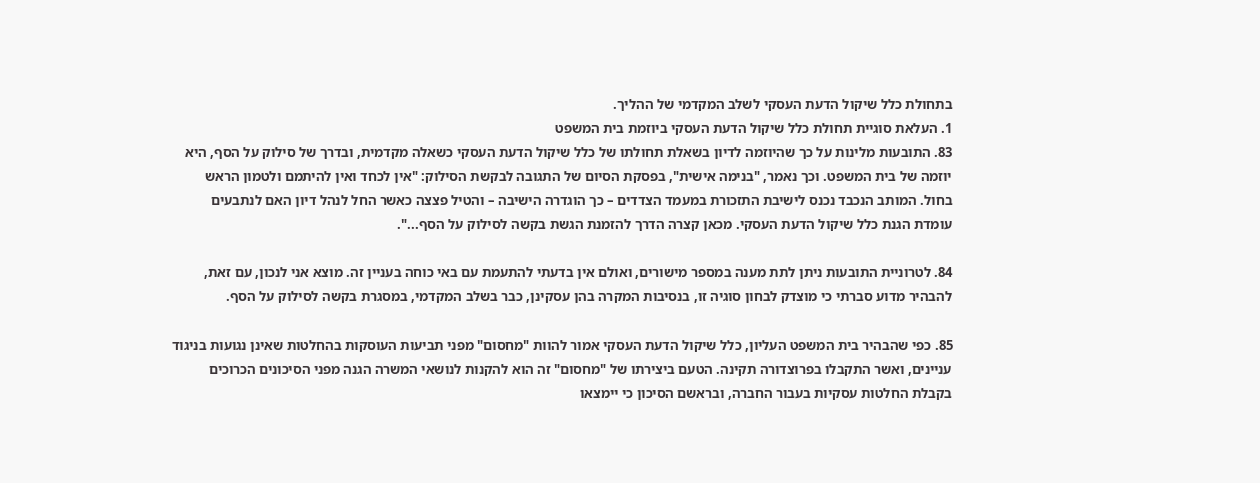בתחולת כלל שיקול הדעת העסקי לשלב המקדמי של ההליך.
1. העלאת סוגיית תחולת כלל שיקול הדעת העסקי ביוזמת בית המשפט
83. התובעות מלינות על כך שהיוזמה לדיון בשאלת תחולתו של כלל שיקול הדעת העסקי כשאלה מקדמית, ובדרך של סילוק על הסף, היא יוזמה של בית המשפט. וכך נאמר, "בנימה אישית", בפסקת הסיום של התגובה לבקשת הסילוק: "אין לכחד ואין להיתמם ולטמון הראש בחול. המותב הנכבד נכנס לישיבת התזכורת במעמד הצדדים – כך הוגדרה הישיבה – והטיל פצצה כאשר החל לנהל דיון האם לנתבעים עומדת הגנת כלל שיקול הדעת העסקי. מכאן קצרה הדרך להזמנת הגשת בקשה לסילוק על הסף...".

84. לטרוניית התובעות ניתן לתת מענה במספר מישורים, ואולם אין בדעתי להתעמת עם באי כוחה בעניין זה. מוצא אני לנכון, עם זאת, להבהיר מדוע סברתי כי מוצדק לבחון סוגיה זו, בנסיבות המקרה בהן עסקינן, כבר בשלב המקדמי, במסגרת בקשה לסילוק על הסף.

85. כפי שהבהיר בית המשפט העליון, כלל שיקול הדעת העסקי אמור להוות "מחסום" מפני תביעות העוסקות בהחלטות שאינן נגועות בניגוד עניינים, ואשר התקבלו בפרוצדורה תקינה. הטעם ביצירתו של "מחסום" זה הוא להקנות לנושאי המשרה הגנה מפני הסיכונים הכרוכים בקבלת החלטות עסקיות בעבור החברה, ובראשם הסיכון כי יימצאו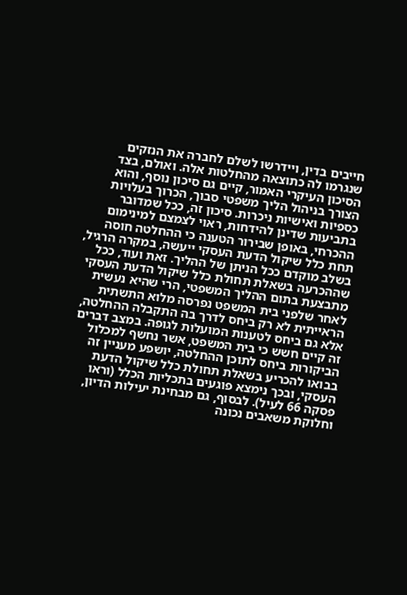חייבים בדין, ויידרשו לשלם לחברה את הנזקים שנגרמו לה כתוצאה מהחלטות אלה. ואולם, בצד הסיכון העיקרי האמור, קיים גם סיכון נוסף, והוא הצורך בניהול הליך משפטי סבוך, הכרוך בעלויות כספיות ואישיות ניכרות. סיכון זה, ככל שמדובר בתביעות שדינן להידחות, ראוי לצמצם למינימום ההכרחי, באופן שבירור הטענה כי ההחלטה חוסה תחת כלל שיקול הדעת העסקי ייעשה, במקרה הרגיל, בשלב מוקדם ככל הניתן של ההליך. זאת ועוד, ככל שההכרעה בשאלת תחולת כלל שיקול הדעת העסקי מתבצעת בתום ההליך המשפטי, הרי שהיא נעשית לאחר שלפני בית המשפט נפרסה מלוא התשתית הראייתית לא רק ביחס לדרך בה התקבלה ההחלטה, אלא גם ביחס לטענות המועלות לגופה. במצב דברים זה קיים חשש כי בית המשפט, אשר נחשף למכלול הביקורות ביחס לתוכן ההחלטה, יושפע מעניין זה בבואו להכריע בשאלת תחולת כלל שיקול הדעת העסקי, ובכך נימצא פוגעים בתכליות הכלל (וראו פסקה 66 לעיל). לבסוף, גם מבחינת יעילות הדיון, וחלוקת משאבים נכונה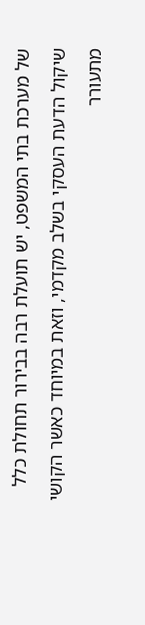של מערכת בתי המשפט, יש תועלת רבה בבירור תחולת כלל שיקול הדעת העסקי בשלב מקדמי, וזאת במיוחד כאשר הקושי מתעורר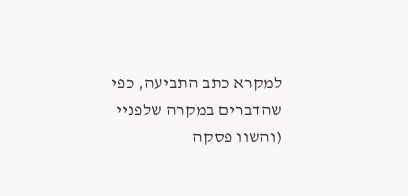למקרא כתב התביעה, כפי שהדברים במקרה שלפניי (והשוו פסקה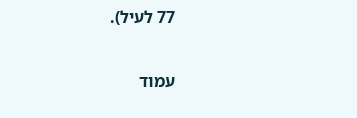77 לעיל).

עמוד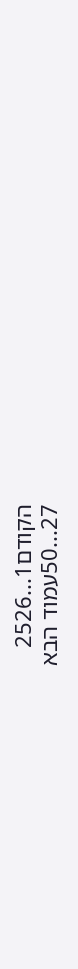הקודם1...2526
27...50עמוד הבא